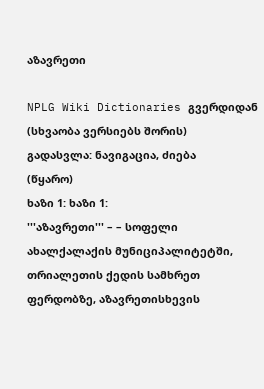აზავრეთი

NPLG Wiki Dictionaries გვერდიდან
(სხვაობა ვერსიებს შორის)
გადასვლა: ნავიგაცია, ძიება
(წყარო)
ხაზი 1: ხაზი 1:
'''აზავრეთი''' – – სოფელი ახალქალაქის მუნიციპალიტეტში, თრიალეთის ქედის სამხრეთ ფერდობზე, აზავრეთისხევის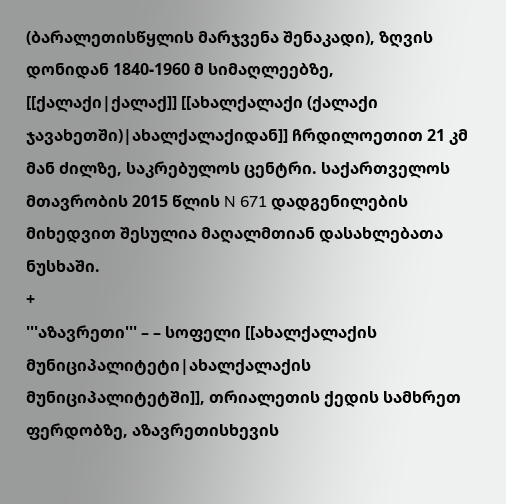(ბარალეთისწყლის მარჯვენა შენაკადი), ზღვის დონიდან 1840-1960 მ სიმაღლეებზე, [[ქალაქი|ქალაქ]] [[ახალქალაქი (ქალაქი ჯავახეთში)|ახალქალაქიდან]] ჩრდილოეთით 21 კმ მან ძილზე, საკრებულოს ცენტრი. საქართველოს მთავრობის 2015 წლის N 671 დადგენილების მიხედვით შესულია მაღალმთიან დასახლებათა ნუსხაში.
+
'''აზავრეთი''' – – სოფელი [[ახალქალაქის მუნიციპალიტეტი|ახალქალაქის მუნიციპალიტეტში]], თრიალეთის ქედის სამხრეთ ფერდობზე, აზავრეთისხევის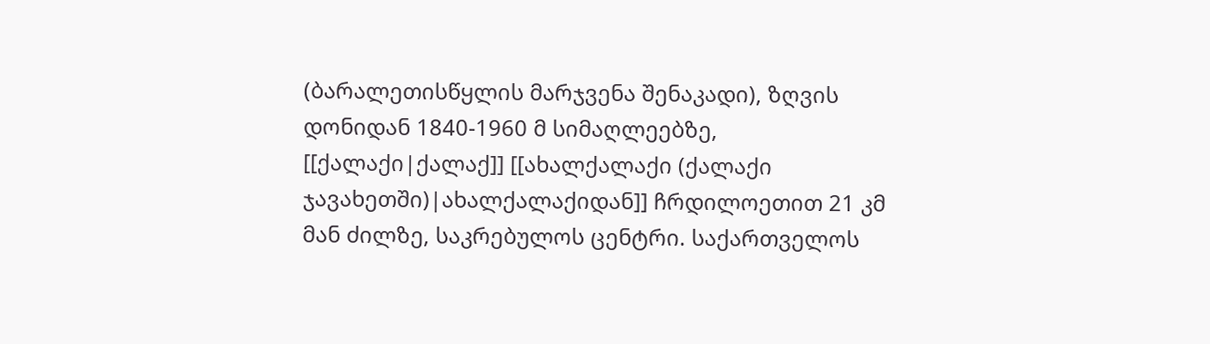(ბარალეთისწყლის მარჯვენა შენაკადი), ზღვის დონიდან 1840-1960 მ სიმაღლეებზე, [[ქალაქი|ქალაქ]] [[ახალქალაქი (ქალაქი ჯავახეთში)|ახალქალაქიდან]] ჩრდილოეთით 21 კმ მან ძილზე, საკრებულოს ცენტრი. საქართველოს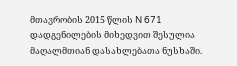მთავრობის 2015 წლის N 671 დადგენილების მიხედვით შესულია მაღალმთიან დასახლებათა ნუსხაში.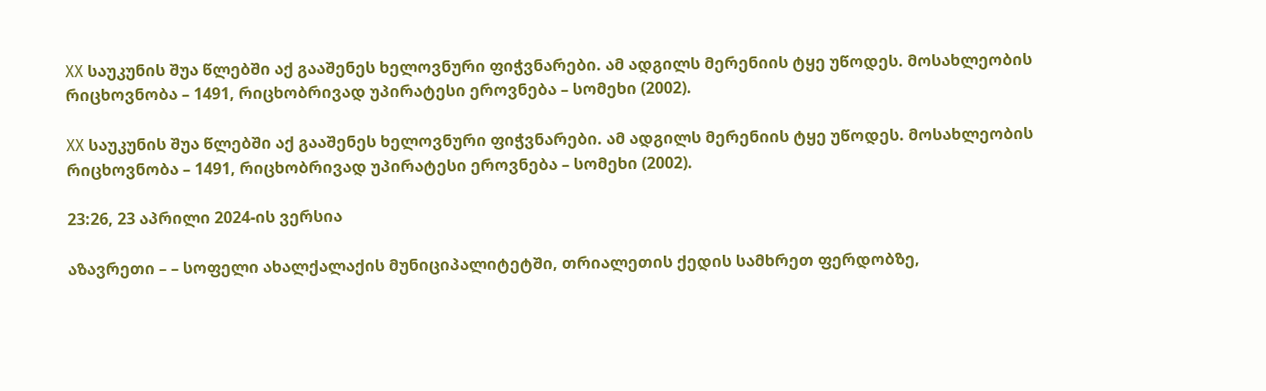XX საუკუნის შუა წლებში აქ გააშენეს ხელოვნური ფიჭვნარები. ამ ადგილს მერენიის ტყე უწოდეს. მოსახლეობის რიცხოვნობა – 1491, რიცხობრივად უპირატესი ეროვნება – სომეხი (2002).

XX საუკუნის შუა წლებში აქ გააშენეს ხელოვნური ფიჭვნარები. ამ ადგილს მერენიის ტყე უწოდეს. მოსახლეობის რიცხოვნობა – 1491, რიცხობრივად უპირატესი ეროვნება – სომეხი (2002).

23:26, 23 აპრილი 2024-ის ვერსია

აზავრეთი – – სოფელი ახალქალაქის მუნიციპალიტეტში, თრიალეთის ქედის სამხრეთ ფერდობზე,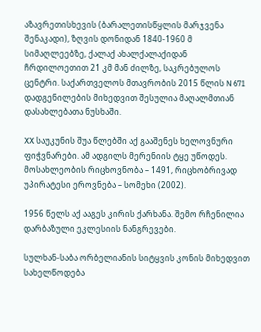აზავრეთისხევის (ბარალეთისწყლის მარჯვენა შენაკადი), ზღვის დონიდან 1840-1960 მ სიმაღლეებზე, ქალაქ ახალქალაქიდან ჩრდილოეთით 21 კმ მან ძილზე, საკრებულოს ცენტრი. საქართველოს მთავრობის 2015 წლის N 671 დადგენილების მიხედვით შესულია მაღალმთიან დასახლებათა ნუსხაში.

XX საუკუნის შუა წლებში აქ გააშენეს ხელოვნური ფიჭვნარები. ამ ადგილს მერენიის ტყე უწოდეს. მოსახლეობის რიცხოვნობა – 1491, რიცხობრივად უპირატესი ეროვნება – სომეხი (2002).

1956 წელს აქ ააგეს კირის ქარხანა. შემო რჩენილია დარბაზული ეკლესიის ნანგრევები.

სულხან-საბა ორბელიანის სიტყვის კონის მიხედვით სახელწოდება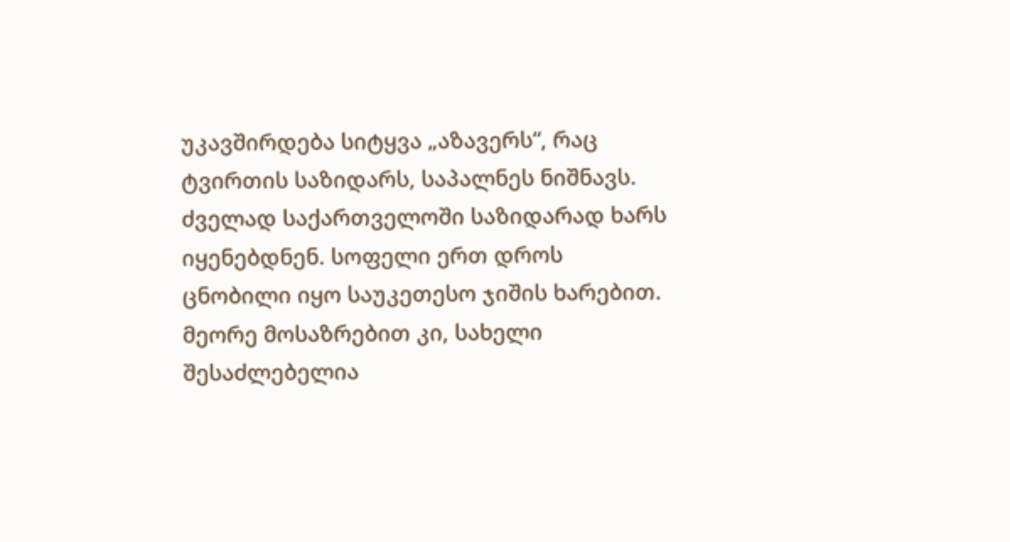უკავშირდება სიტყვა „აზავერს“, რაც ტვირთის საზიდარს, საპალნეს ნიშნავს. ძველად საქართველოში საზიდარად ხარს იყენებდნენ. სოფელი ერთ დროს ცნობილი იყო საუკეთესო ჯიშის ხარებით. მეორე მოსაზრებით კი, სახელი შესაძლებელია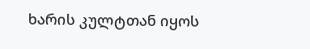ხარის კულტთან იყოს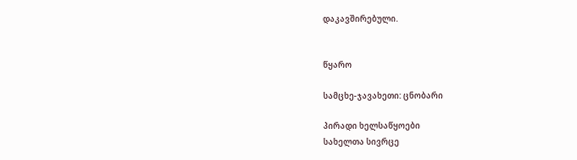დაკავშირებული.


წყარო

სამცხე-ჯავახეთი: ცნობარი

პირადი ხელსაწყოები
სახელთა სივრცე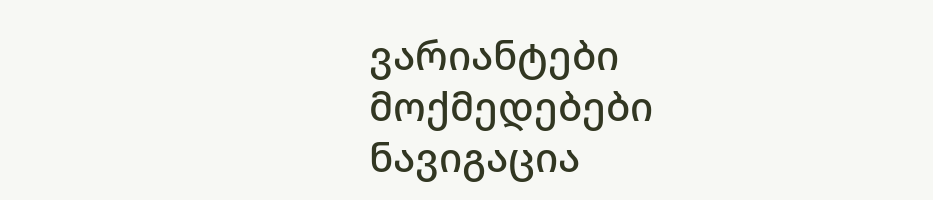ვარიანტები
მოქმედებები
ნავიგაცია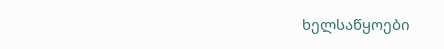ხელსაწყოები